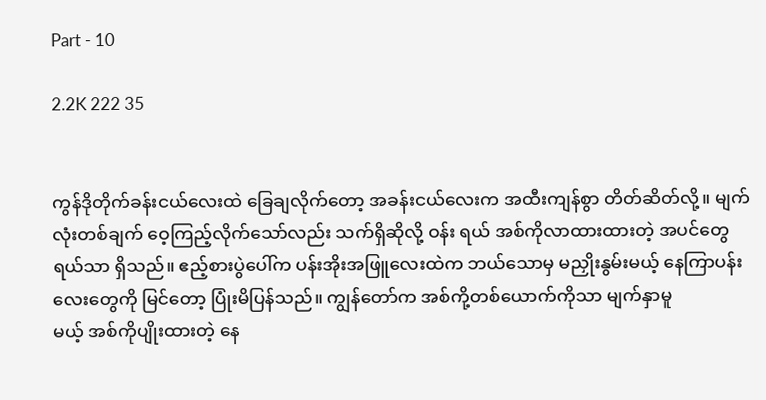Part - 10

2.2K 222 35


ကွန်ဒိုတိုက်ခန်းငယ်လေးထဲ ခြေချလိုက်တော့ အခန်းငယ်လေးက အထီးကျန်စွာ တိတ်ဆိတ်လို့။ မျက်လုံးတစ်ချက် ဝေ့ကြည့်လိုက်သော်လည်း သက်ရှိဆိုလို့ ဝန်း ရယ် အစ်ကိုလာထားထားတဲ့ အပင်တွေရယ်သာ ရှိသည်။ ဧည့်စားပွဲပေါ်က ပန်းအိုးအဖြူလေးထဲက ဘယ်သောမှ မညှိုးနွမ်းမယ့် နေကြာပန်းလေးတွေကို မြင်တော့ ပြုံးမိပြန်သည်။ ကျွန်တော်က အစ်ကို့တစ်ယောက်ကိုသာ မျက်နှာမူ
မယ့် အစ်ကိုပျိုးထားတဲ့ နေ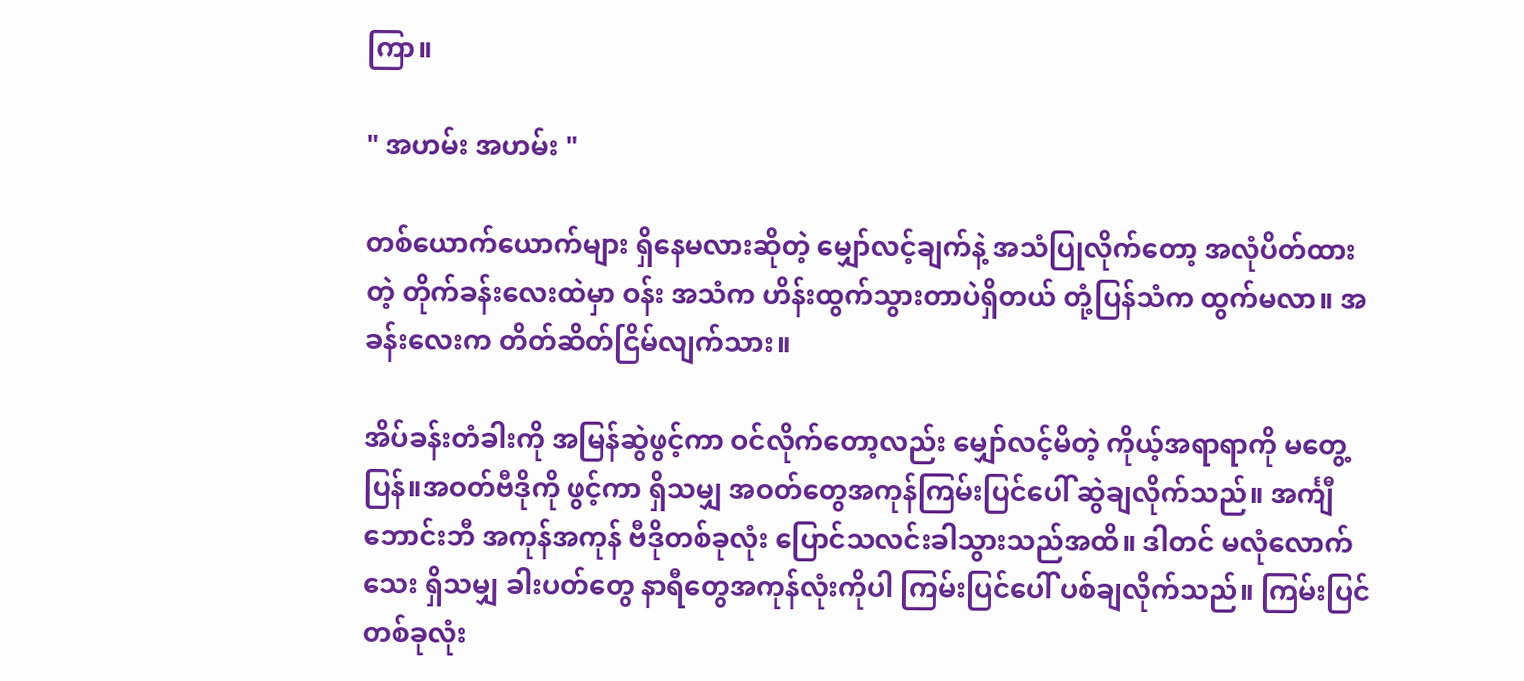ကြာ။

" အဟမ်း အဟမ်း "

တစ်ယောက်ယောက်များ ရှိနေမလားဆိုတဲ့ မျှော်လင့်ချက်နဲ့ အသံပြုလိုက်တော့ အလုံပိတ်ထားတဲ့ တိုက်ခန်းလေးထဲမှာ ဝန်း အသံက ဟိန်းထွက်သွားတာပဲရှိတယ် တုံ့ပြန်သံက ထွက်မလာ။ အခန်းလေးက တိတ်ဆိတ်ငြိမ်လျက်သား။

အိပ်ခန်းတံခါးကို အမြန်ဆွဲဖွင့်ကာ ဝင်လိုက်တော့လည်း မျှော်လင့်မိတဲ့ ကိုယ့်အရာရာကို မတွေ့ပြန်။အဝတ်ဗီဒိုကို ဖွင့်ကာ ရှိသမျှ အဝတ်တွေအကုန်ကြမ်းပြင်ပေါ် ဆွဲချလိုက်သည်။ အင်္ကျီဘောင်းဘီ အကုန်အကုန် ဗီဒိုတစ်ခုလုံး ပြောင်သလင်းခါသွားသည်အထိ။ ဒါတင် မလုံလောက်သေး ရှိသမျှ ခါးပတ်တွေ နာရီတွေအကုန်လုံးကိုပါ ကြမ်းပြင်ပေါ် ပစ်ချလိုက်သည်။ ကြမ်းပြင်တစ်ခုလုံး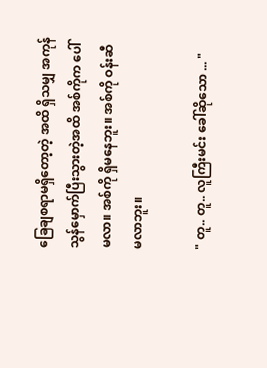ခြေချစရာမရှိတော့တဲ့ အထိ ရှိသမျှ အကုန်သွန်မှောက်ပြီးသွားတဲ့အထိ အစ်ကိုက ပေါ်မလာ။ အစ်ကို ရှိမနေဘူး။ အစ်ကို ဝန်းဆီ မလာဘူး။

" တူ.. တူ.. လူကြီးမင်း ခေါ်ဆိုသော ... "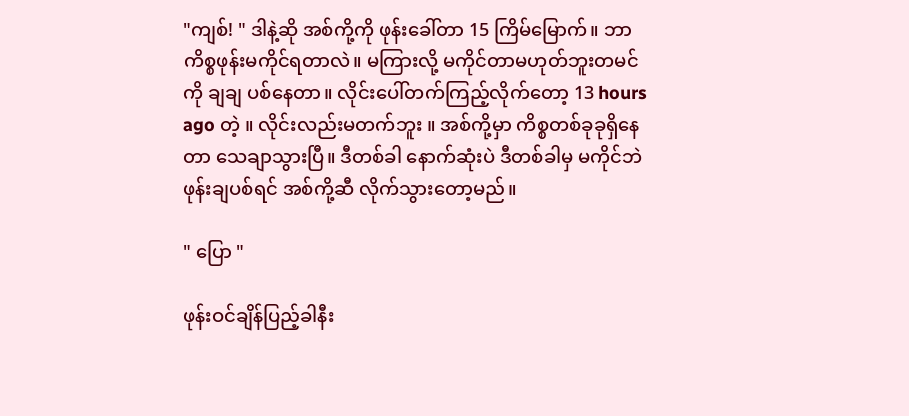"ကျစ်! " ဒါနဲ့ဆို အစ်ကို့ကို ဖုန်းခေါ်တာ 15 ကြိမ်မြောက်။ ဘာကိစ္စဖုန်းမကိုင်ရတာလဲ။ မကြားလို့ မကိုင်တာမဟုတ်ဘူးတမင်ကို ချချ ပစ်နေတာ။ လိုင်းပေါ်တက်ကြည့်လိုက်တော့ 13 hours ago တဲ့ ။ လိုင်းလည်းမတက်ဘူး ။ အစ်ကို့မှာ ကိစ္စတစ်ခုခုရှိနေတာ သေချာသွားပြီ။ ဒီတစ်ခါ နောက်ဆုံးပဲ ဒီတစ်ခါမှ မကိုင်ဘဲ ဖုန်းချပစ်ရင် အစ်ကို့ဆီ လိုက်သွားတော့မည်။

" ပြော "

ဖုန်းဝင်ချိန်ပြည့်ခါနီး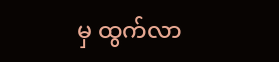မှ ထွက်လာ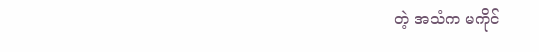တဲ့ အသံက မကိုင်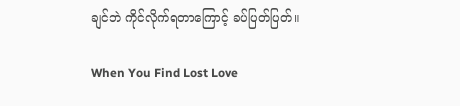ချင်ဘဲ ကိုင်လိုက်ရတာကြောင့် ခပ်ပြတ်ပြတ်။

When You Find Lost Love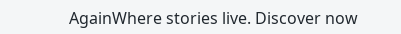AgainWhere stories live. Discover now